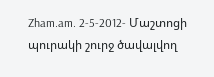Zham.am. 2-5-2012- Մաշտոցի պուրակի շուրջ ծավալվող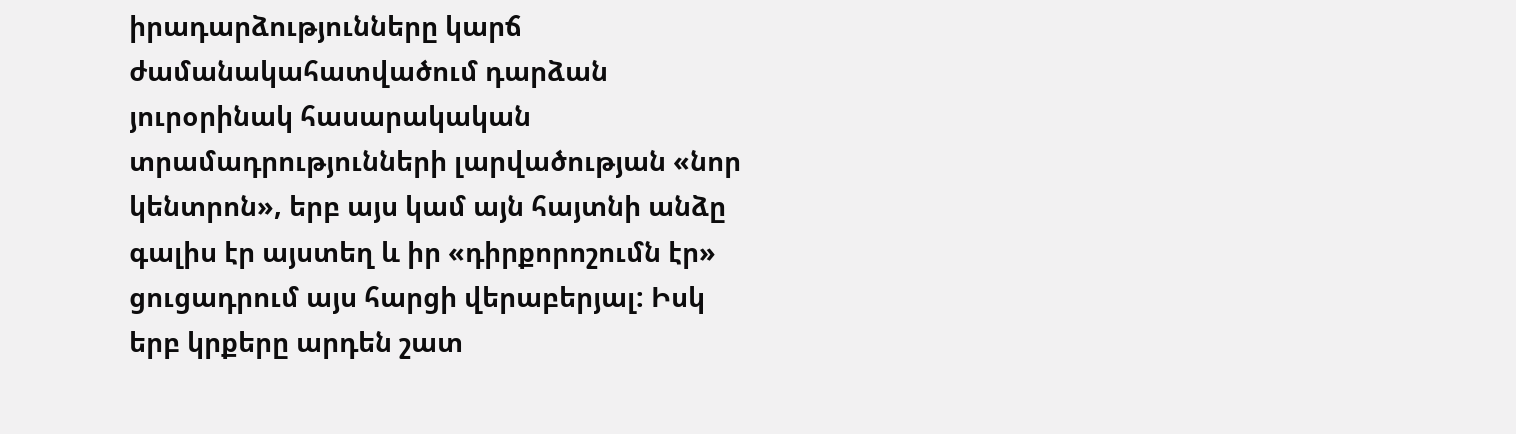իրադարձությունները կարճ ժամանակահատվածում դարձան յուրօրինակ հասարակական տրամադրությունների լարվածության «նոր կենտրոն», երբ այս կամ այն հայտնի անձը գալիս էր այստեղ և իր «դիրքորոշումն էր» ցուցադրում այս հարցի վերաբերյալ: Իսկ երբ կրքերը արդեն շատ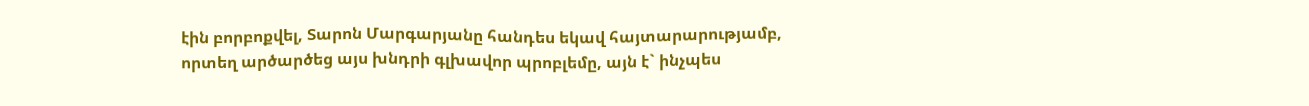էին բորբոքվել, Տարոն Մարգարյանը հանդես եկավ հայտարարությամբ, որտեղ արծարծեց այս խնդրի գլխավոր պրոբլեմը, այն է` ինչպես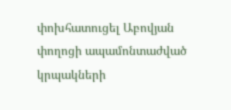փոխհատուցել Աբովյան փողոցի ապամոնտաժված կրպակների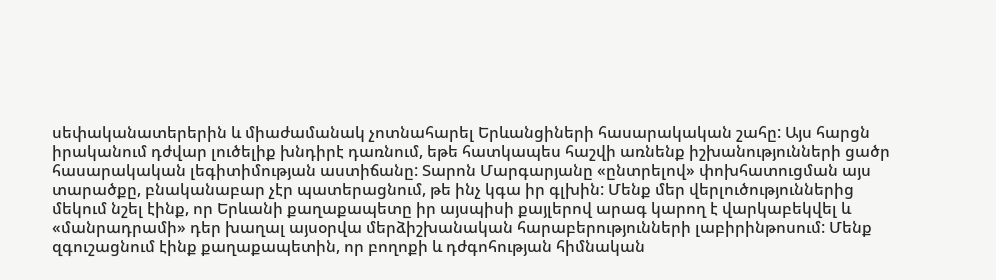սեփականատերերին և միաժամանակ չոտնահարել Երևանցիների հասարակական շահը: Այս հարցն իրականում դժվար լուծելիք խնդիրէ դառնում, եթե հատկապես հաշվի առնենք իշխանությունների ցածր հասարակական լեգիտիմության աստիճանը: Տարոն Մարգարյանը «ընտրելով» փոխհատուցման այս տարածքը, բնականաբար չէր պատերացնում, թե ինչ կգա իր գլխին: Մենք մեր վերլուծություններից մեկում նշել էինք, որ Երևանի քաղաքապետը իր այսպիսի քայլերով արագ կարող է վարկաբեկվել և «մանրադրամի» դեր խաղալ այսօրվա մերձիշխանական հարաբերությունների լաբիրինթոսում: Մենք զգուշացնում էինք քաղաքապետին, որ բողոքի և դժգոհության հիմնական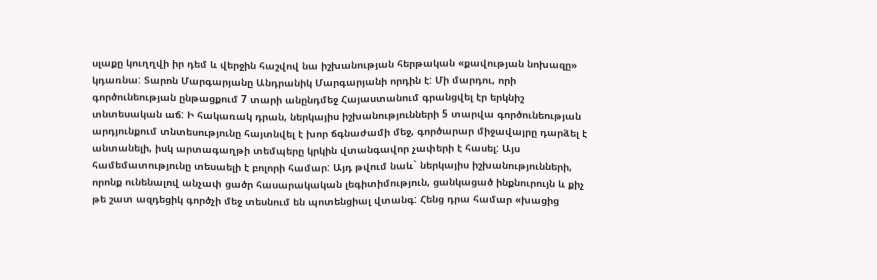սլաքը կուղղվի իր դեմ և վերջին հաշվով նա իշխանության հերթական «քավության նոխազը» կդառնա: Տարոն Մարգարյանը Անդրանիկ Մարգարյանի որդին է: Մի մարդու, որի գործունեության ընթացքում 7 տարի անընդմեջ Հայաստանում գրանցվել էր երկնիշ տնտեսական աճ: Ի հակառակ դրան, ներկայիս իշխանությունների 5 տարվա գործունեության արդյունքում տնտեսությունը հայտնվել է խոր ճգնաժամի մեջ, գործարար միջավայրը դարձել է անտանելի, իսկ արտագաղթի տեմպերը կրկին վտանգավոր չափերի է հասել: Այս համեմատությունը տեսաելի է բոլորի համար: Այդ թվում նաև` ներկայիս իշխանությունների, որոնք ունենալով անչափ ցածր հասարակական լեգիտիմություն, ցանկացած ինքնուրույն և քիչ թե շատ ազդեցիկ գործչի մեջ տեսնում են պոտենցիալ վտանգ: Հենց դրա համար «խացից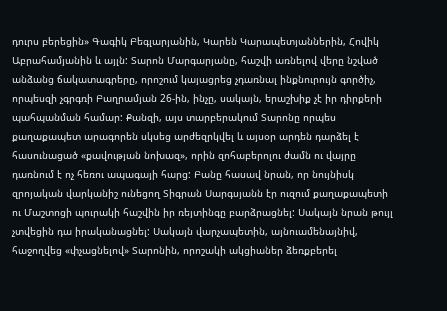դուրս բերեցին» Գագիկ Բեգլարյանին, Կարեն Կարապետյաններին, Հովիկ Աբրահամյանին և այլն: Տարոն Մարգարյանը, հաշվի առնելով վերը նշված անձանց ճակատագրերը, որոշում կայացրեց չդառնալ ինքնուրույն գործիչ, որպեսզի չգրգռի Բաղրամյան 26-ին, ինչը, սակայն, երաշխիք չէ իր դիրքերի պահպանման համար: Քանզի, այս տարբերակում Տարոնը որպես քաղաքապետ արագորեն սկսեց արժեզրկվել և այսօր արդեն դարձել է հասունացած «քավության նոխազ», որին զոհաբերոլու ժամն ու վայրը դառնում է ոչ հեռու ապագայի հարց: Բանը հասավ նրան, որ նույնիսկ զրոյական վարկանիշ ունեցող Տիգրան Սարգսյանն էր ուզում քաղաքապետի ու Մաշտոցի պուրակի հաշվին իր ռեյտինգը բարձրացնել: Սակայն նրան թույլ չտվեցին դա իրականացնել: Սակայն վարչապետին, այնուամենայնիվ, հաջողվեց «փչացնելով» Տարոնին, որոշակի ակցիաներ ձեռքբերել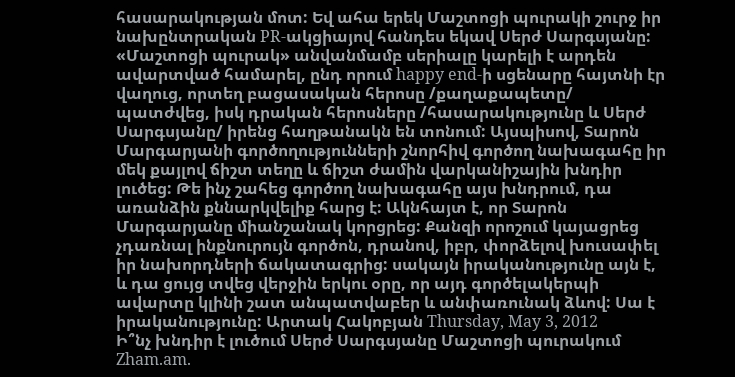հասարակության մոտ: Եվ ահա երեկ Մաշտոցի պուրակի շուրջ իր նախընտրական PR-ակցիայով հանդես եկավ Սերժ Սարգսյանը: «Մաշտոցի պուրակ» անվանմամբ սերիալը կարելի է արդեն ավարտված համարել, ընդ որում happy end-ի սցենարը հայտնի էր վաղուց, որտեղ բացասական հերոսը /քաղաքապետը/ պատժվեց, իսկ դրական հերոսները /հասարակությունը և Սերժ Սարգսյանը/ իրենց հաղթանակն են տոնում: Այսպիսով, Տարոն Մարգարյանի գործողությունների շնորհիվ գործող նախագահը իր մեկ քայլով ճիշտ տեղը և ճիշտ ժամին վարկանիշային խնդիր լուծեց: Թե ինչ շահեց գործող նախագահը այս խնդրում, դա առանձին քննարկվելիք հարց է: Ակնհայտ է, որ Տարոն Մարգարյանը միանշանակ կորցրեց: Քանզի որոշում կայացրեց չդառնալ ինքնուրույն գործոն, դրանով, իբր, փորձելով խուսափել իր նախորդների ճակատագրից: սակայն իրականությունը այն է, և դա ցույց տվեց վերջին երկու օրը, որ այդ գործելակերպի ավարտը կլինի շատ անպատվաբեր և անփառունակ ձևով: Սա է իրականությունը: Արտակ Հակոբյան Thursday, May 3, 2012
Ի՞նչ խնդիր է լուծում Սերժ Սարգսյանը Մաշտոցի պուրակում
Zham.am.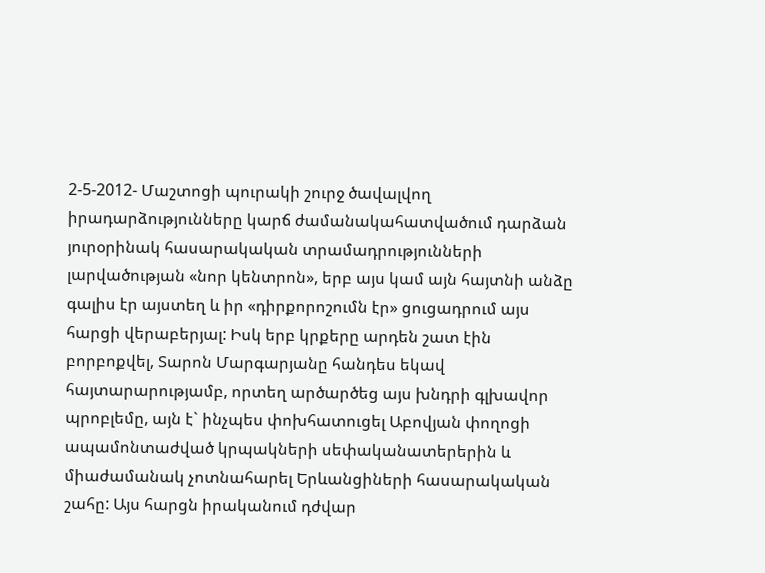2-5-2012- Մաշտոցի պուրակի շուրջ ծավալվող իրադարձությունները կարճ ժամանակահատվածում դարձան յուրօրինակ հասարակական տրամադրությունների լարվածության «նոր կենտրոն», երբ այս կամ այն հայտնի անձը գալիս էր այստեղ և իր «դիրքորոշումն էր» ցուցադրում այս հարցի վերաբերյալ: Իսկ երբ կրքերը արդեն շատ էին բորբոքվել, Տարոն Մարգարյանը հանդես եկավ հայտարարությամբ, որտեղ արծարծեց այս խնդրի գլխավոր պրոբլեմը, այն է` ինչպես փոխհատուցել Աբովյան փողոցի ապամոնտաժված կրպակների սեփականատերերին և միաժամանակ չոտնահարել Երևանցիների հասարակական շահը: Այս հարցն իրականում դժվար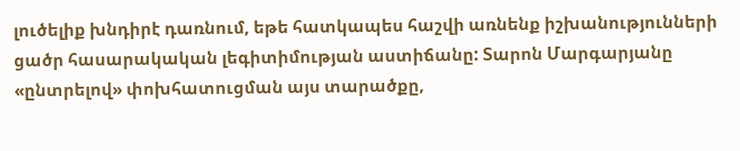լուծելիք խնդիրէ դառնում, եթե հատկապես հաշվի առնենք իշխանությունների ցածր հասարակական լեգիտիմության աստիճանը: Տարոն Մարգարյանը «ընտրելով» փոխհատուցման այս տարածքը,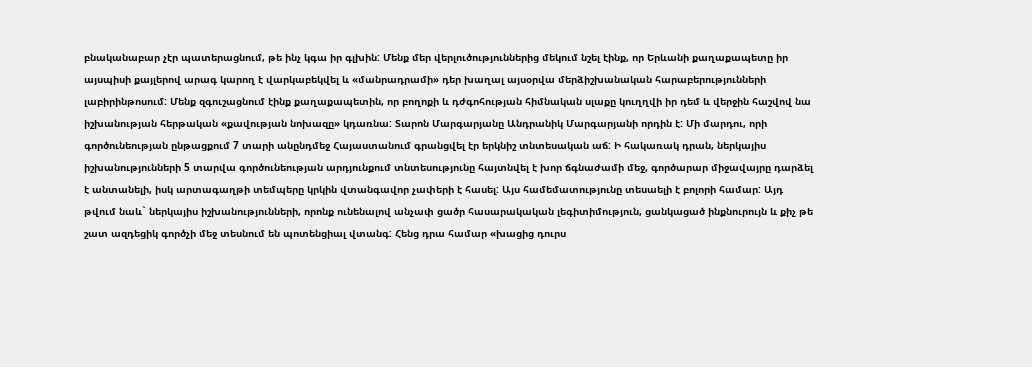բնականաբար չէր պատերացնում, թե ինչ կգա իր գլխին: Մենք մեր վերլուծություններից մեկում նշել էինք, որ Երևանի քաղաքապետը իր այսպիսի քայլերով արագ կարող է վարկաբեկվել և «մանրադրամի» դեր խաղալ այսօրվա մերձիշխանական հարաբերությունների լաբիրինթոսում: Մենք զգուշացնում էինք քաղաքապետին, որ բողոքի և դժգոհության հիմնական սլաքը կուղղվի իր դեմ և վերջին հաշվով նա իշխանության հերթական «քավության նոխազը» կդառնա: Տարոն Մարգարյանը Անդրանիկ Մարգարյանի որդին է: Մի մարդու, որի գործունեության ընթացքում 7 տարի անընդմեջ Հայաստանում գրանցվել էր երկնիշ տնտեսական աճ: Ի հակառակ դրան, ներկայիս իշխանությունների 5 տարվա գործունեության արդյունքում տնտեսությունը հայտնվել է խոր ճգնաժամի մեջ, գործարար միջավայրը դարձել է անտանելի, իսկ արտագաղթի տեմպերը կրկին վտանգավոր չափերի է հասել: Այս համեմատությունը տեսաելի է բոլորի համար: Այդ թվում նաև` ներկայիս իշխանությունների, որոնք ունենալով անչափ ցածր հասարակական լեգիտիմություն, ցանկացած ինքնուրույն և քիչ թե շատ ազդեցիկ գործչի մեջ տեսնում են պոտենցիալ վտանգ: Հենց դրա համար «խացից դուրս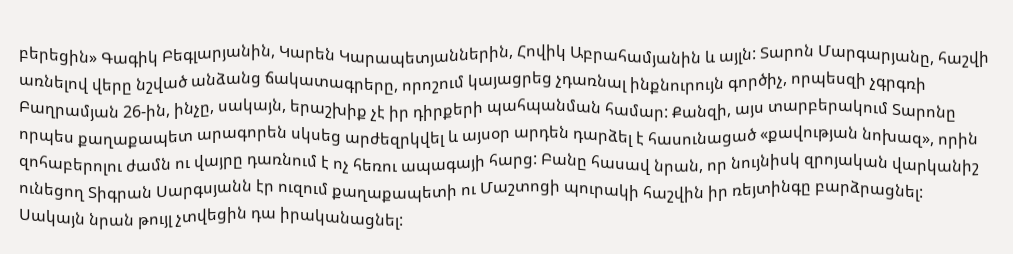բերեցին» Գագիկ Բեգլարյանին, Կարեն Կարապետյաններին, Հովիկ Աբրահամյանին և այլն: Տարոն Մարգարյանը, հաշվի առնելով վերը նշված անձանց ճակատագրերը, որոշում կայացրեց չդառնալ ինքնուրույն գործիչ, որպեսզի չգրգռի Բաղրամյան 26-ին, ինչը, սակայն, երաշխիք չէ իր դիրքերի պահպանման համար: Քանզի, այս տարբերակում Տարոնը որպես քաղաքապետ արագորեն սկսեց արժեզրկվել և այսօր արդեն դարձել է հասունացած «քավության նոխազ», որին զոհաբերոլու ժամն ու վայրը դառնում է ոչ հեռու ապագայի հարց: Բանը հասավ նրան, որ նույնիսկ զրոյական վարկանիշ ունեցող Տիգրան Սարգսյանն էր ուզում քաղաքապետի ու Մաշտոցի պուրակի հաշվին իր ռեյտինգը բարձրացնել: Սակայն նրան թույլ չտվեցին դա իրականացնել: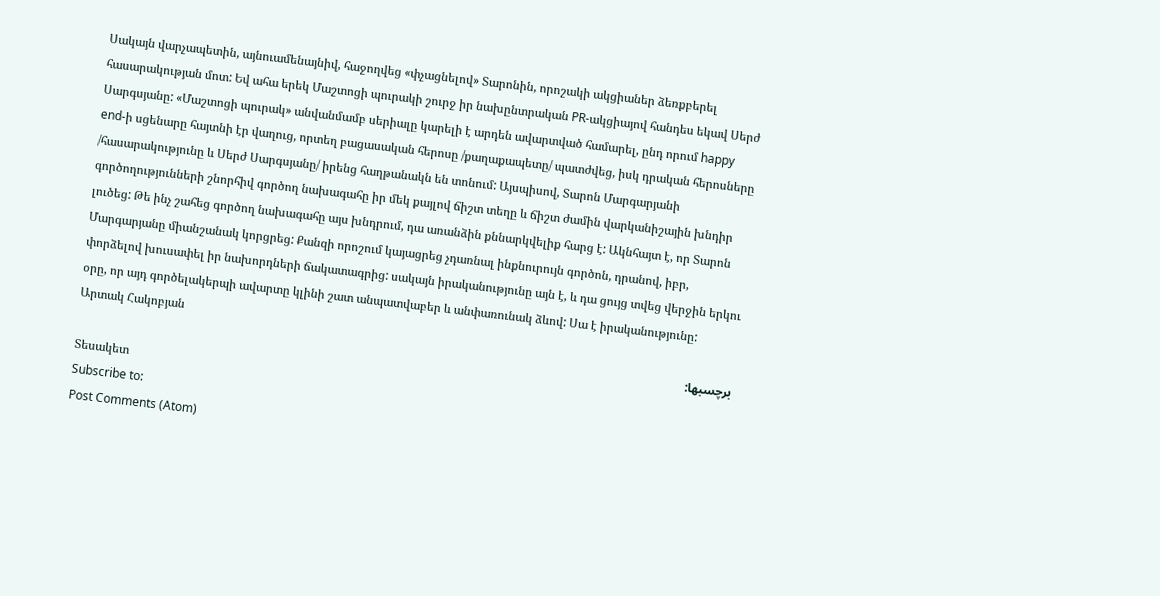Սակայն վարչապետին, այնուամենայնիվ, հաջողվեց «փչացնելով» Տարոնին, որոշակի ակցիաներ ձեռքբերել հասարակության մոտ: Եվ ահա երեկ Մաշտոցի պուրակի շուրջ իր նախընտրական PR-ակցիայով հանդես եկավ Սերժ Սարգսյանը: «Մաշտոցի պուրակ» անվանմամբ սերիալը կարելի է արդեն ավարտված համարել, ընդ որում happy end-ի սցենարը հայտնի էր վաղուց, որտեղ բացասական հերոսը /քաղաքապետը/ պատժվեց, իսկ դրական հերոսները /հասարակությունը և Սերժ Սարգսյանը/ իրենց հաղթանակն են տոնում: Այսպիսով, Տարոն Մարգարյանի գործողությունների շնորհիվ գործող նախագահը իր մեկ քայլով ճիշտ տեղը և ճիշտ ժամին վարկանիշային խնդիր լուծեց: Թե ինչ շահեց գործող նախագահը այս խնդրում, դա առանձին քննարկվելիք հարց է: Ակնհայտ է, որ Տարոն Մարգարյանը միանշանակ կորցրեց: Քանզի որոշում կայացրեց չդառնալ ինքնուրույն գործոն, դրանով, իբր, փորձելով խուսափել իր նախորդների ճակատագրից: սակայն իրականությունը այն է, և դա ցույց տվեց վերջին երկու օրը, որ այդ գործելակերպի ավարտը կլինի շատ անպատվաբեր և անփառունակ ձևով: Սա է իրականությունը: Արտակ Հակոբյան
برچسبها:
Տեսակետ
Subscribe to:
Post Comments (Atom)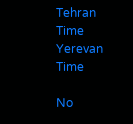Tehran Time
Yerevan Time

No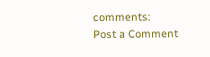comments:
Post a Comment